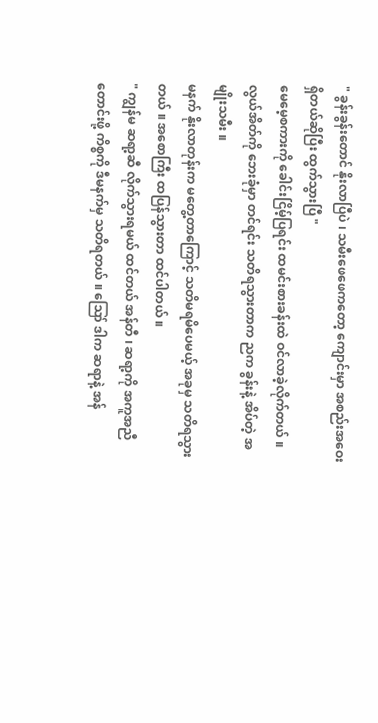" ခွန်းခွန်းတောင် နိုးလာပြီပဲ ၊ သမီးဖေဖေကတော့ ကျောင်းမှာ အစည်းအဝေးရှိတယ်ဆိုပြီး ထွက်သွားပြီ "
မေမေ့စကားကို ခေါင်းငြိမ့်ပြရင်း ထမင်းစားခန်းထဲ ဝင်လာခဲ့လိုက်တယ် ။ လွယ်အိတ်ကို ဘေးခုံမှာ တင်ရင်း သတိရသွားတာက ညက ခွန်းနဲ့ အိပ်တဲ့ အမျိုးသမီး ။
မနက် နိုးလာတုန်းက မတွေ့တာကြောင့် သတိမရမိပေမယ့် အခုမှ သတိရသွားတယ် ။ အစောကြီး ထပြန်သွားတာ ထင်ပါတယ် ။
" ကျွန်မ ဆရာ့ဆီ လိုက်သွားရမယ် ထင်တယ် အန်တီ ၊ ဆရာ့ကို အကူအညီတောင်းဖို့ ကိစ္စကို ဒီမနက်မှ သတိရတယ် ။ ဪ ဒါက ဆရာနဲ့ အန်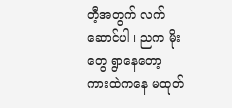တီ့အတွက် လက်ဆောင်ပါ ၊ ညက မိုးတွေ ရွာနေတော့ ကားထဲကနေ မထုတ်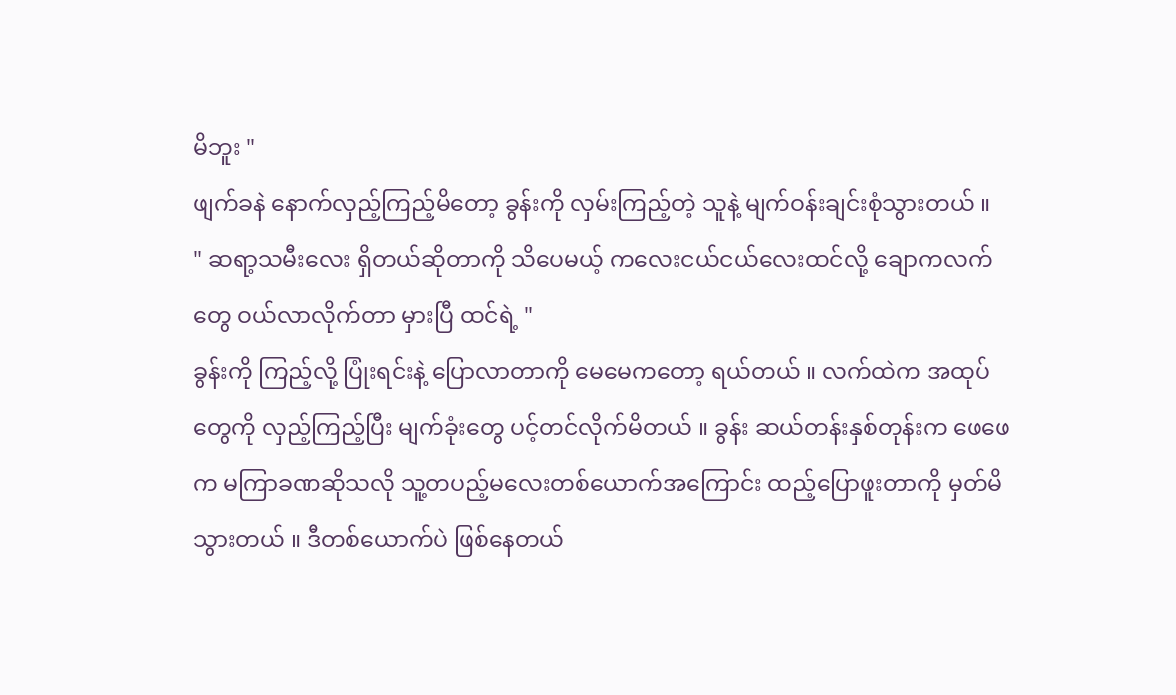မိဘူး "
ဖျက်ခနဲ နောက်လှည့်ကြည့်မိတော့ ခွန်းကို လှမ်းကြည့်တဲ့ သူနဲ့ မျက်ဝန်းချင်းစုံသွားတယ် ။
" ဆရာ့သမီးလေး ရှိတယ်ဆိုတာကို သိပေမယ့် ကလေးငယ်ငယ်လေးထင်လို့ ချောကလက်တွေ ဝယ်လာလိုက်တာ မှားပြီ ထင်ရဲ့ "
ခွန်းကို ကြည့်လို့ ပြုံးရင်းနဲ့ ပြောလာတာကို မေမေကတော့ ရယ်တယ် ။ လက်ထဲက အထုပ်တွေကို လှည့်ကြည့်ပြီး မျက်ခုံးတွေ ပင့်တင်လိုက်မိတယ် ။ ခွန်း ဆယ်တန်းနှစ်တုန်းက ဖေဖေက မကြာခဏဆိုသလို သူ့တပည့်မလေးတစ်ယောက်အကြောင်း ထည့်ပြောဖူးတာကို မှတ်မိသွားတယ် ။ ဒီတစ်ယောက်ပဲ ဖြစ်နေတယ်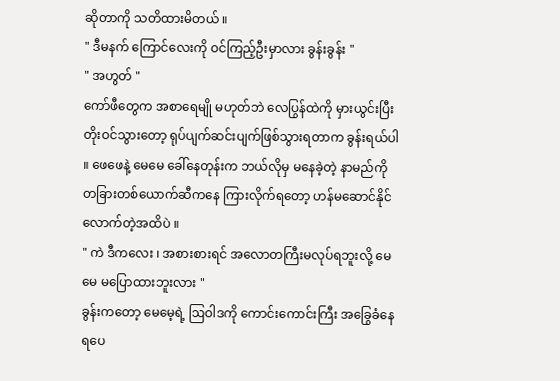ဆိုတာကို သတိထားမိတယ် ။
" ဒီမနက် ကြောင်လေးကို ဝင်ကြည့်ဦးမှာလား ခွန်းခွန်း "
" အဟွတ် "
ကော်ဖီတွေက အစာရေမျို မဟုတ်ဘဲ လေပြွန်ထဲကို မှားယွင်းပြီး တိုးဝင်သွားတော့ ရုပ်ပျက်ဆင်းပျက်ဖြစ်သွားရတာက ခွန်းရယ်ပါ ။ ဖေဖေနဲ့ မေမေ ခေါ်နေတုန်းက ဘယ်လိုမှ မနေခဲ့တဲ့ နာမည်ကို တခြားတစ်ယောက်ဆီကနေ ကြားလိုက်ရတော့ ဟန်မဆောင်နိုင်လောက်တဲ့အထိပဲ ။
" ကဲ ဒီကလေး ၊ အစားစားရင် အလောတကြီးမလုပ်ရဘူးလို့ မေမေ မပြောထားဘူးလား "
ခွန်းကတော့ မေမေ့ရဲ့ ဩဝါဒကို ကောင်းကောင်းကြီး အခြွေခံနေရပေ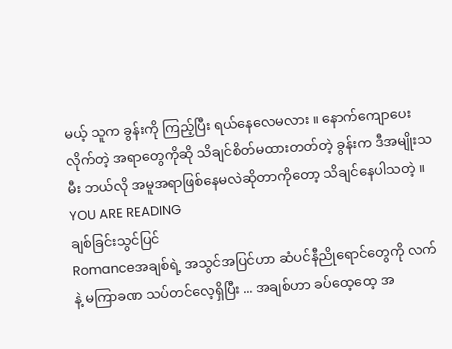မယ့် သူက ခွန်းကို ကြည့်ပြီး ရယ်နေလေမလား ။ နောက်ကျောပေးလိုက်တဲ့ အရာတွေကိုဆို သိချင်စိတ်မထားတတ်တဲ့ ခွန်းက ဒီအမျိုးသမီး ဘယ်လို အမူအရာဖြစ်နေမလဲဆိုတာကိုတော့ သိချင်နေပါသတဲ့ ။
YOU ARE READING
ချစ်ခြင်းသွင်ပြင်
Romanceအချစ်ရဲ့ အသွင်အပြင်ဟာ ဆံပင်နီညိုရောင်တွေကို လက်နဲ့ မကြာခဏ သပ်တင်လေ့ရှိပြီး ... အချစ်ဟာ ခပ်ထေ့ထေ့ အ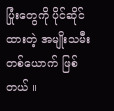ပြုံးတွေကို ပိုင်ဆိုင်ထားတဲ့ အမျိုးသမီးတစ်ယောက် ဖြစ်တယ် ။